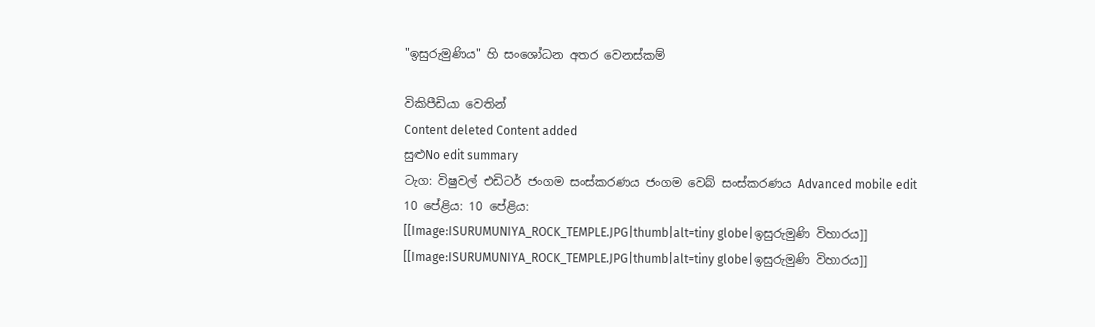"ඉසුරුමුණිය" හි සංශෝධන අතර වෙනස්කම්

විකිපීඩියා වෙතින්
Content deleted Content added
සුළුNo edit summary
ටැග: විෂුවල් එඩිටර් ජංගම සංස්කරණය ජංගම වෙබ් සංස්කරණය Advanced mobile edit
10 පේළිය: 10 පේළිය:
[[Image:ISURUMUNIYA_ROCK_TEMPLE.JPG|thumb|alt=tiny globe|ඉසුරුමුණි විහාරය]]
[[Image:ISURUMUNIYA_ROCK_TEMPLE.JPG|thumb|alt=tiny globe|ඉසුරුමුණි විහාරය]]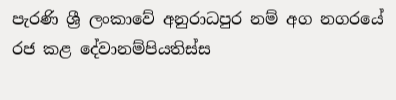පැරණි ශ්‍රී ලංකාවේ අනුරාධපුර නම් අග නගරයේ රජ කළ දේවානම්පියතිස්ස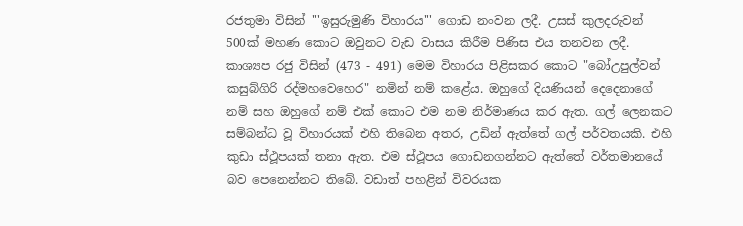රජතුමා විසින් '''ඉසුරුමුණි විහාරය''' ගොඩ නංවන ලදී. උසස් කුලදරුවන් 500ක් මහණ කොට ඔවුනට වැඩ වාසය කිරීම පිණිස එය තනවන ලදී. කාශ්‍යප රජු විසින් (473 - 491) මෙම විහාරය පිළිසකර කොට "බෝඋපුල්වන් කසුබ්ගිරි රද්මහවෙහෙර" නමින් නම් කළේය. ඔහුගේ දියණියන් දෙදෙනාගේ නම් සහ ඔහුගේ නම් එක් කොට එම නම නිර්මාණය කර ඇත. ගල් ලෙනකට සම්බන්ධ වූ විහාරයක් එහි තිබෙන අතර, උඩින් ඇත්තේ ගල් පර්වතයකි. එහි කුඩා ස්ථූපයක් තනා ඇත. එම ස්ථූපය ගොඩනගන්නට ඇත්තේ වර්තමානයේ බව පෙනෙන්නට තිබේ. වඩාත් පහළින් විවරයක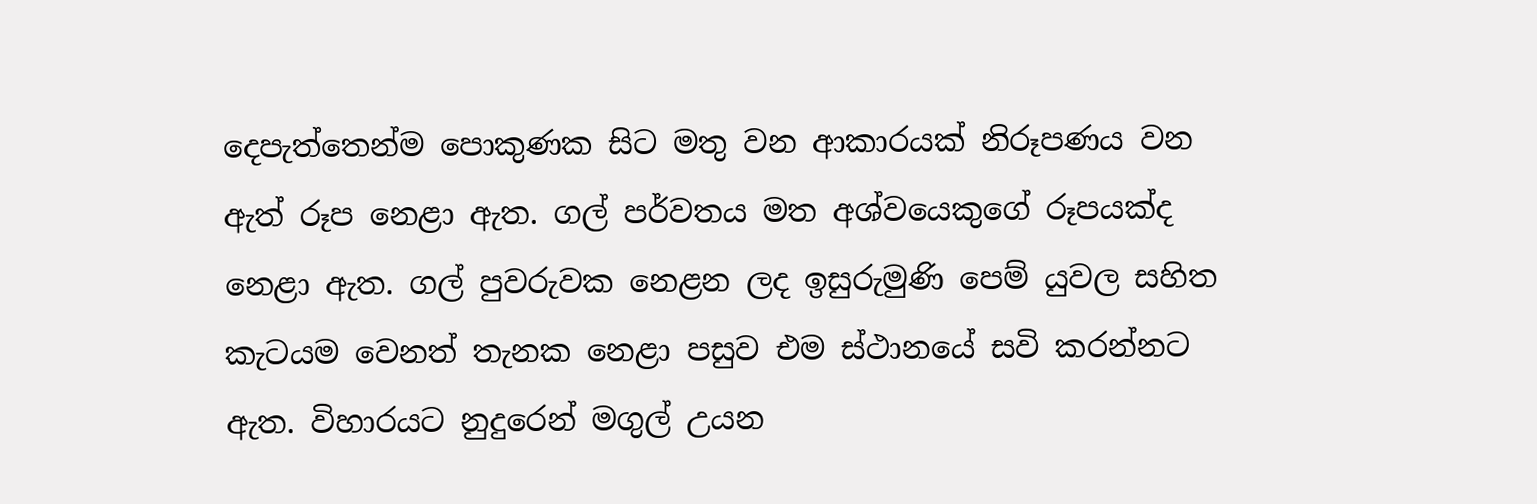දෙපැත්තෙන්ම පොකුණක සිට මතු වන ආකාරයක් නිරූපණය වන ඇත් රූප නෙළා ඇත. ගල් පර්වතය මත අශ්වයෙකුගේ රූපයක්ද නෙළා ඇත. ගල් පුවරුවක නෙළන ලද ඉසුරුමුණි පෙම් යුවල සහිත කැටයම වෙනත් තැනක නෙළා පසුව එම ස්ථානයේ සවි කරන්නට ඇත. විහාරයට නුදුරෙන් මගුල් උයන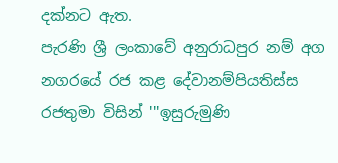දක්නට ඇත.
පැරණි ශ්‍රී ලංකාවේ අනුරාධපුර නම් අග නගරයේ රජ කළ දේවානම්පියතිස්ස රජතුමා විසින් '''ඉසුරුමුණි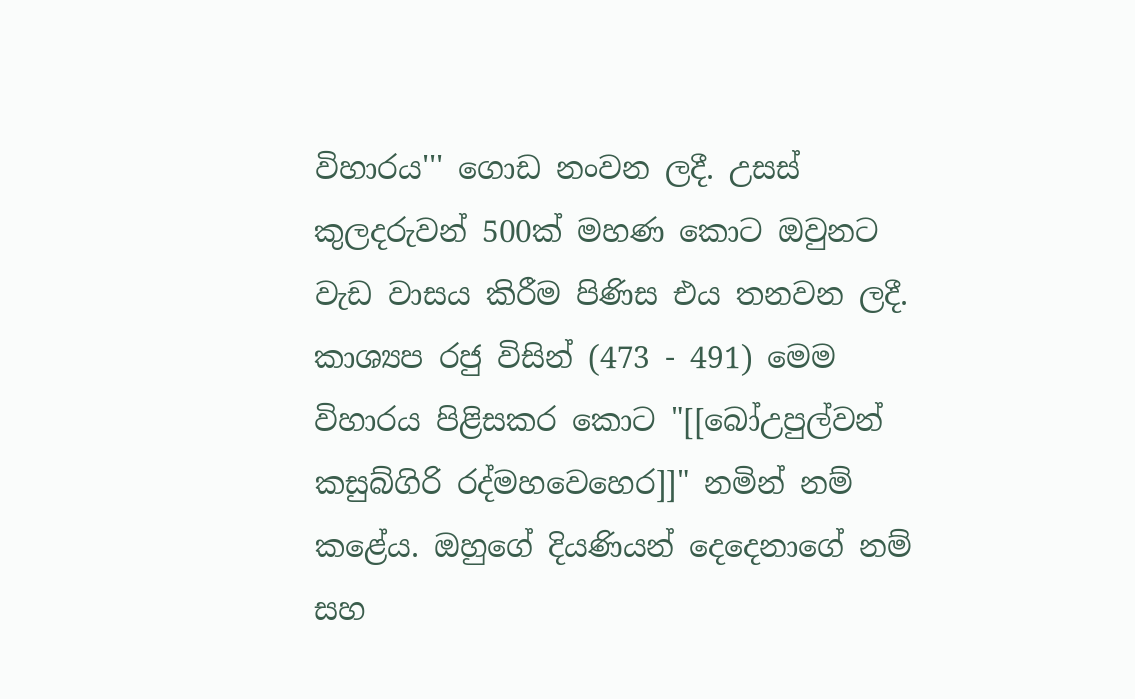විහාරය''' ගොඩ නංවන ලදී. උසස් කුලදරුවන් 500ක් මහණ කොට ඔවුනට වැඩ වාසය කිරීම පිණිස එය තනවන ලදී. කාශ්‍යප රජු විසින් (473 - 491) මෙම විහාරය පිළිසකර කොට "[[බෝඋපුල්වන් කසුබ්ගිරි රද්මහවෙහෙර]]" නමින් නම් කළේය. ඔහුගේ දියණියන් දෙදෙනාගේ නම් සහ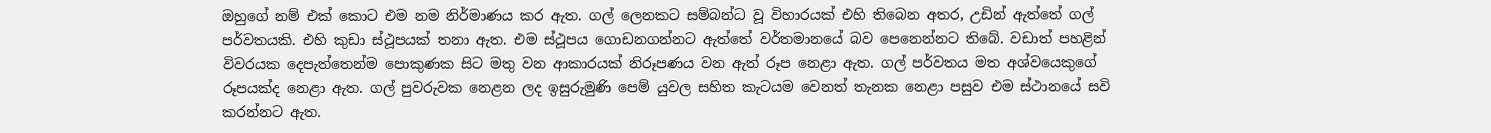ඔහුගේ නම් එක් කොට එම නම නිර්මාණය කර ඇත. ගල් ලෙනකට සම්බන්ධ වූ විහාරයක් එහි තිබෙන අතර, උඩින් ඇත්තේ ගල් පර්වතයකි. එහි කුඩා ස්ථූපයක් තනා ඇත. එම ස්ථූපය ගොඩනගන්නට ඇත්තේ වර්තමානයේ බව පෙනෙන්නට තිබේ. වඩාත් පහළින් විවරයක දෙපැත්තෙන්ම පොකුණක සිට මතු වන ආකාරයක් නිරූපණය වන ඇත් රූප නෙළා ඇත. ගල් පර්වතය මත අශ්වයෙකුගේ රූපයක්ද නෙළා ඇත. ගල් පුවරුවක නෙළන ලද ඉසුරුමුණි පෙම් යුවල සහිත කැටයම වෙනත් තැනක නෙළා පසුව එම ස්ථානයේ සවි කරන්නට ඇත.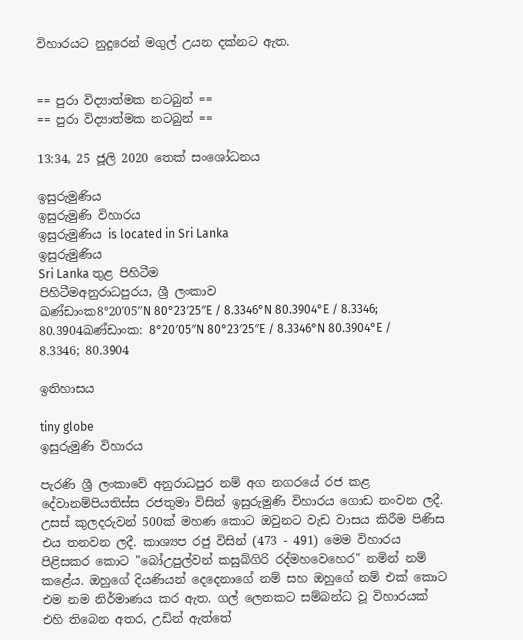විහාරයට නුදුරෙන් මගුල් උයන දක්නට ඇත.


== පුරා විද්‍යාත්මක නටබුන් ==
== පුරා විද්‍යාත්මක නටබුන් ==

13:34, 25 ජූලි 2020 තෙක් සංශෝධනය

ඉසුරුමුණිය
ඉසුරුමුණි විහාරය
ඉසුරුමුණිය is located in Sri Lanka
ඉසුරුමුණිය
Sri Lanka තුළ පිහිටීම
පිහිටීමඅනුරාධපුරය, ශ්‍රී ලංකාව
ඛණ්ඩාංක8°20′05″N 80°23′25″E / 8.3346°N 80.3904°E / 8.3346; 80.3904ඛණ්ඩාංක: 8°20′05″N 80°23′25″E / 8.3346°N 80.3904°E / 8.3346; 80.3904

ඉතිහාසය

tiny globe
ඉසුරුමුණි විහාරය

පැරණි ශ්‍රී ලංකාවේ අනුරාධපුර නම් අග නගරයේ රජ කළ දේවානම්පියතිස්ස රජතුමා විසින් ඉසුරුමුණි විහාරය ගොඩ නංවන ලදී. උසස් කුලදරුවන් 500ක් මහණ කොට ඔවුනට වැඩ වාසය කිරීම පිණිස එය තනවන ලදී. කාශ්‍යප රජු විසින් (473 - 491) මෙම විහාරය පිළිසකර කොට "බෝඋපුල්වන් කසුබ්ගිරි රද්මහවෙහෙර" නමින් නම් කළේය. ඔහුගේ දියණියන් දෙදෙනාගේ නම් සහ ඔහුගේ නම් එක් කොට එම නම නිර්මාණය කර ඇත. ගල් ලෙනකට සම්බන්ධ වූ විහාරයක් එහි තිබෙන අතර, උඩින් ඇත්තේ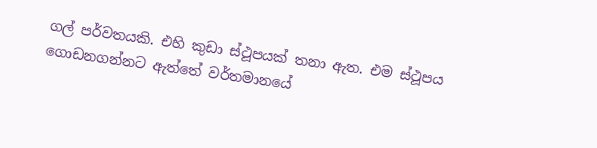ගල් පර්වතයකි. එහි කුඩා ස්ථූපයක් තනා ඇත. එම ස්ථූපය ගොඩනගන්නට ඇත්තේ වර්තමානයේ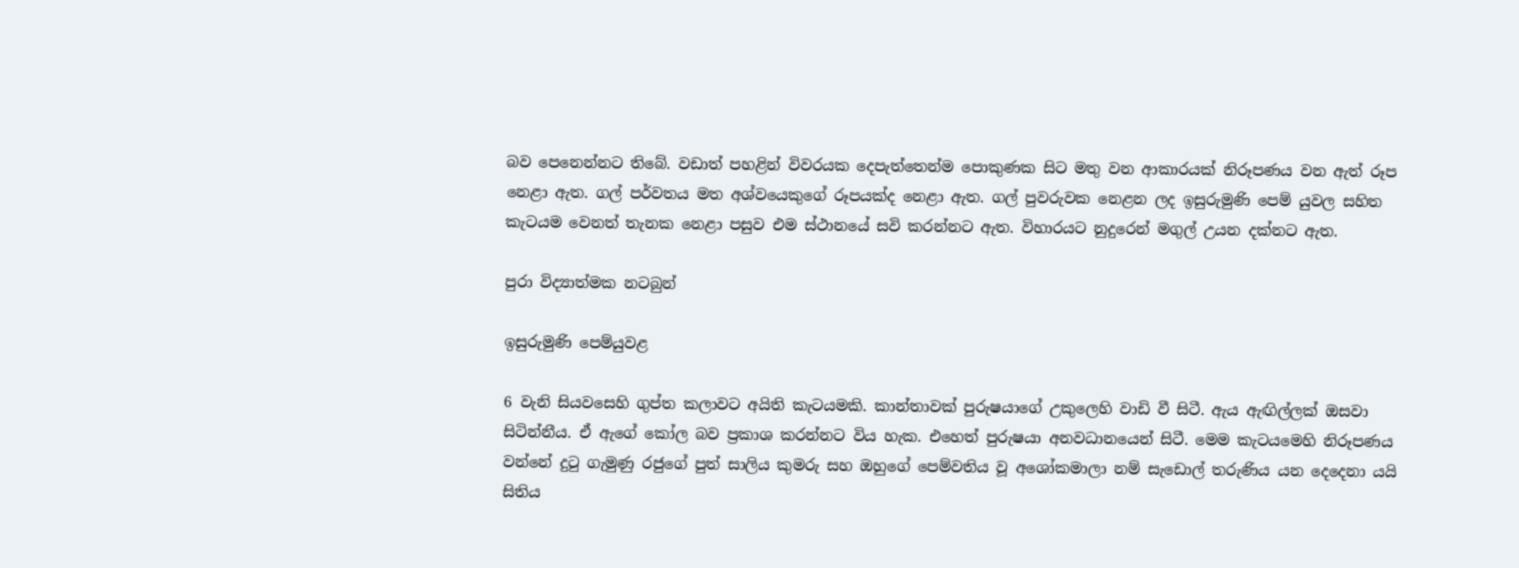බව පෙනෙන්නට තිබේ. වඩාත් පහළින් විවරයක දෙපැත්තෙන්ම පොකුණක සිට මතු වන ආකාරයක් නිරූපණය වන ඇත් රූප නෙළා ඇත. ගල් පර්වතය මත අශ්වයෙකුගේ රූපයක්ද නෙළා ඇත. ගල් පුවරුවක නෙළන ලද ඉසුරුමුණි පෙම් යුවල සහිත කැටයම වෙනත් තැනක නෙළා පසුව එම ස්ථානයේ සවි කරන්නට ඇත. විහාරයට නුදුරෙන් මගුල් උයන දක්නට ඇත.

පුරා විද්‍යාත්මක නටබුන්

ඉසුරුමුණි පෙම්යුවළ

6 වැනි සියවසෙහි ගුප්ත කලාවට අයිති කැටයමකි. කාන්තාවක් පුරුෂයාගේ උකුලෙහි වාඩි වී සිටී. ඇය ඇඟිල්ලක් ඔසවා සිටින්නීය. ඒ ඇගේ කෝල බව ප්‍රකාශ කරන්නට විය හැක. එහෙත් පුරුෂයා අනවධානයෙන් සිටී. මෙම කැටයමෙහි නිරූපණය වන්නේ දුටු ගැමුණු රජුගේ පුත් සාලිය කුමරු සහ ඔහුගේ පෙම්වතිය වූ අශෝකමාලා නම් සැඩොල් තරුණිය යන දෙදෙනා යයි සිතිය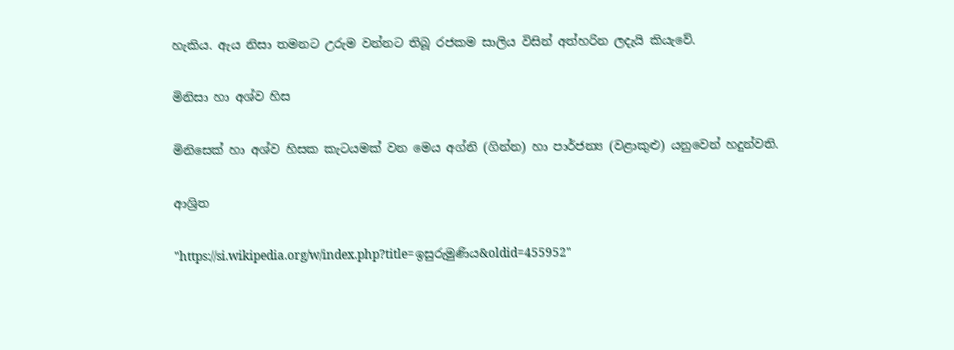හැකිය. ඇය නිසා තමනට උරුම වන්නට තිබූ රජකම සාලිය විසින් අත්හරින ලදැයි කියැවේ.

මිනිසා හා අශ්ව හිස

මිනිසෙක් හා අශ්ව හිසක කැටයමක් වන මෙය අග්නි (ගින්න) හා පාර්ජන්‍ය (වළාකුළු) යනුවෙන් හදුන්වති.

ආශ්‍රිත

"https://si.wikipedia.org/w/index.php?title=ඉසුරුමුණිය&oldid=455952"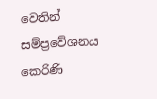වෙතින් සම්ප්‍රවේශනය කෙරිණි